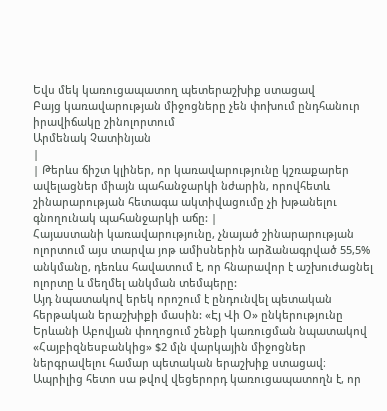Եվս մեկ կառուցապատող պետերաշխիք ստացավ
Բայց կառավարության միջոցները չեն փոխում ընդհանուր իրավիճակը շինոլորտում
Արմենակ Չատինյան
|
| Թերևս ճիշտ կլիներ, որ կառավարությունը կշռաքարեր ավելացներ միայն պահանջարկի նժարին, որովհետև շինարարության հետագա ակտիվացումը չի խթանելու գնողունակ պահանջարկի աճը: |
Հայաստանի կառավարությունը, չնայած շինարարության ոլորտում այս տարվա յոթ ամիսներին արձանագրված 55,5% անկմանը, դեռևս հավատում է, որ հնարավոր է աշխուժացնել ոլորտը և մեղմել անկման տեմպերը:
Այդ նպատակով երեկ որոշում է ընդունվել պետական հերթական երաշխիքի մասին: «Էյ Վի Օ» ընկերությունը Երևանի Աբովյան փողոցում շենքի կառուցման նպատակով «Հայբիզնեսբանկից» $2 մլն վարկային միջոցներ ներգրավելու համար պետական երաշխիք ստացավ։
Ապրիլից հետո սա թվով վեցերորդ կառուցապատողն է, որ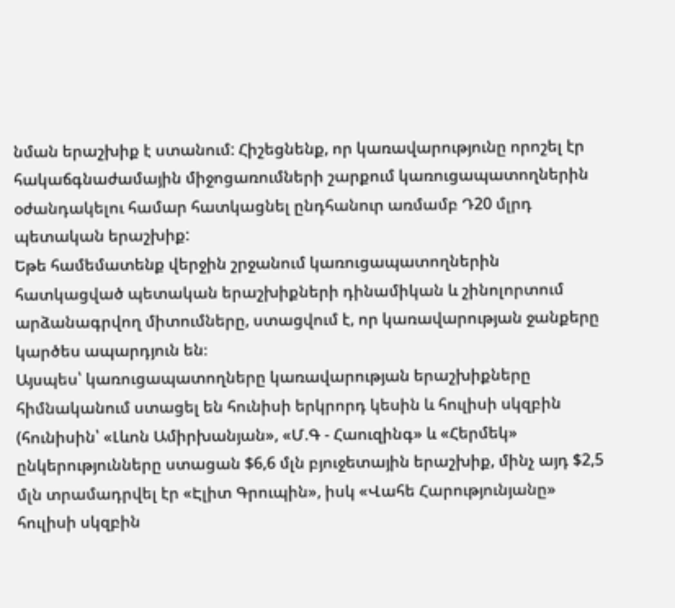նման երաշխիք է ստանում: Հիշեցնենք, որ կառավարությունը որոշել էր հակաճգնաժամային միջոցառումների շարքում կառուցապատողներին օժանդակելու համար հատկացնել ընդհանուր առմամբ Դ20 մլրդ պետական երաշխիք:
Եթե համեմատենք վերջին շրջանում կառուցապատողներին հատկացված պետական երաշխիքների դինամիկան և շինոլորտում արձանագրվող միտումները, ստացվում է, որ կառավարության ջանքերը կարծես ապարդյուն են։
Այսպես՝ կառուցապատողները կառավարության երաշխիքները հիմնականում ստացել են հունիսի երկրորդ կեսին և հուլիսի սկզբին (հունիսին՝ «Լևոն Ամիրխանյան», «Մ.Գ - Հաուզինգ» և «Հերմեկ» ընկերությունները ստացան $6,6 մլն բյուջետային երաշխիք, մինչ այդ $2,5 մլն տրամադրվել էր «Էլիտ Գրուպին», իսկ «Վահե Հարությունյանը» հուլիսի սկզբին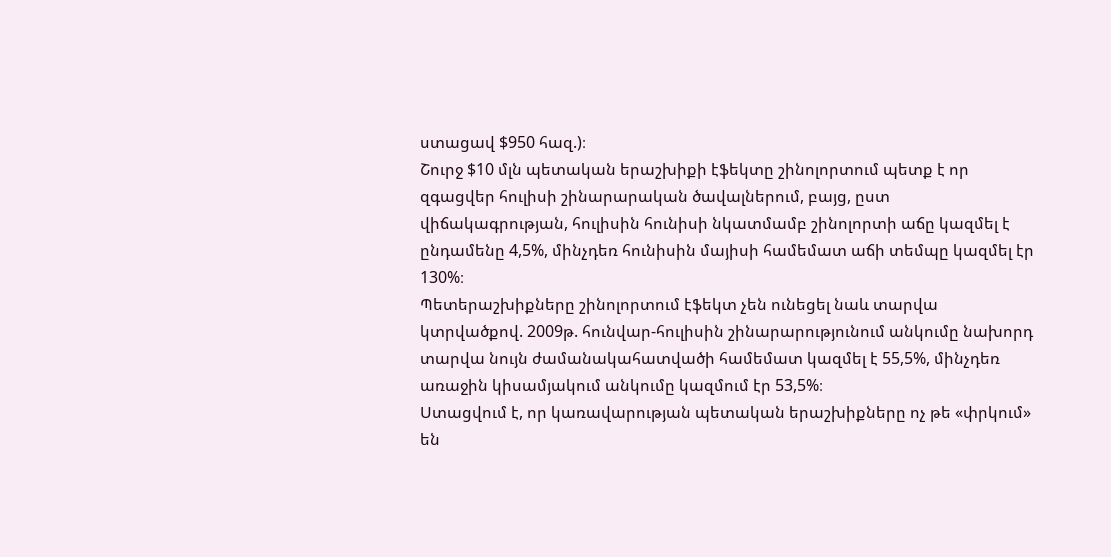ստացավ $950 հազ.)։
Շուրջ $10 մլն պետական երաշխիքի էֆեկտը շինոլորտում պետք է որ զգացվեր հուլիսի շինարարական ծավալներում, բայց, ըստ վիճակագրության, հուլիսին հունիսի նկատմամբ շինոլորտի աճը կազմել է ընդամենը 4,5%, մինչդեռ հունիսին մայիսի համեմատ աճի տեմպը կազմել էր 130%։
Պետերաշխիքները շինոլորտում էֆեկտ չեն ունեցել նաև տարվա կտրվածքով. 2009թ. հունվար-հուլիսին շինարարությունում անկումը նախորդ տարվա նույն ժամանակահատվածի համեմատ կազմել է 55,5%, մինչդեռ առաջին կիսամյակում անկումը կազմում էր 53,5%։
Ստացվում է, որ կառավարության պետական երաշխիքները ոչ թե «փրկում» են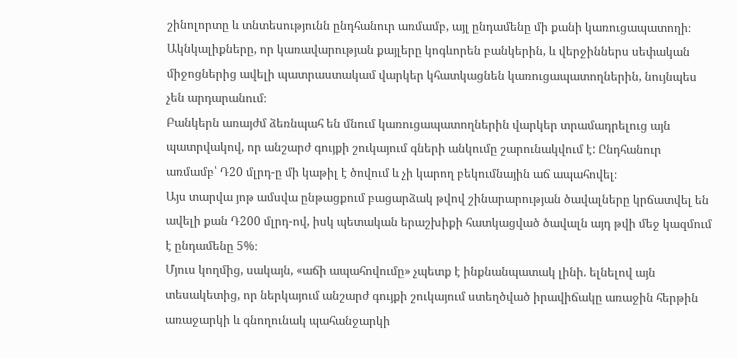շինոլորտը և տնտեսությունն ընդհանուր առմամբ, այլ ընդամենը մի քանի կառուցապատողի։ Ակնկալիքները, որ կառավարության քայլերը կոգևորեն բանկերին, և վերջիններս սեփական միջոցներից ավելի պատրաստակամ վարկեր կհատկացնեն կառուցապատողներին, նույնպես չեն արդարանում։
Բանկերն առայժմ ձեռնպահ են մնում կառուցապատողներին վարկեր տրամադրելուց այն պատրվակով, որ անշարժ գույքի շուկայում գների անկումը շարունակվում է: Ընդհանուր առմամբ՝ Դ20 մլրդ-ը մի կաթիլ է ծովում և չի կարող բեկումնային աճ ապահովել։
Այս տարվա յոթ ամսվա ընթացքում բացարձակ թվով շինարարության ծավալները կրճատվել են ավելի քան Դ200 մլրդ-ով, իսկ պետական երաշխիքի հատկացված ծավալն այդ թվի մեջ կազմում է ընդամենը 5%։
Մյուս կողմից, սակայն, «աճի ապահովումը» չպետք է ինքնանպատակ լինի. ելնելով այն տեսակետից, որ ներկայում անշարժ գույքի շուկայում ստեղծված իրավիճակը առաջին հերթին առաջարկի և գնողունակ պահանջարկի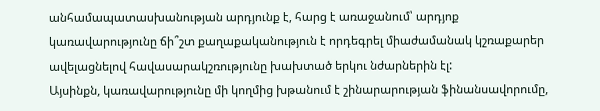անհամապատասխանության արդյունք է, հարց է առաջանում՝ արդյոք կառավարությունը ճի՞շտ քաղաքականություն է որդեգրել միաժամանակ կշռաքարեր ավելացնելով հավասարակշռությունը խախտած երկու նժարներին էլ:
Այսինքն, կառավարությունը մի կողմից խթանում է շինարարության ֆինանսավորումը,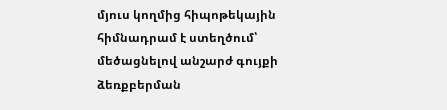մյուս կողմից հիպոթեկային հիմնադրամ է ստեղծում՝ մեծացնելով անշարժ գույքի ձեռքբերման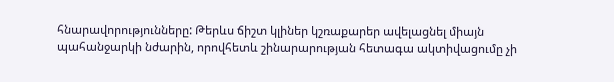հնարավորությունները: Թերևս ճիշտ կլիներ կշռաքարեր ավելացնել միայն պահանջարկի նժարին, որովհետև շինարարության հետագա ակտիվացումը չի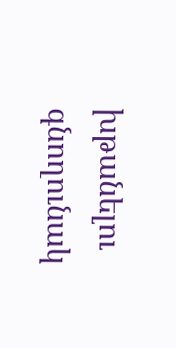խթանելու գնողունակ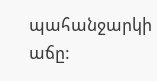պահանջարկի աճը: